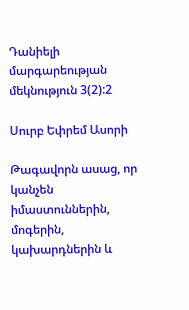Դանիելի մարգարեության մեկնություն 3(2):2

Սուրբ Եփրեմ Ասորի

Թագավորն ասաց, որ կանչեն իմաստուններին, մոգերին, կախարդներին և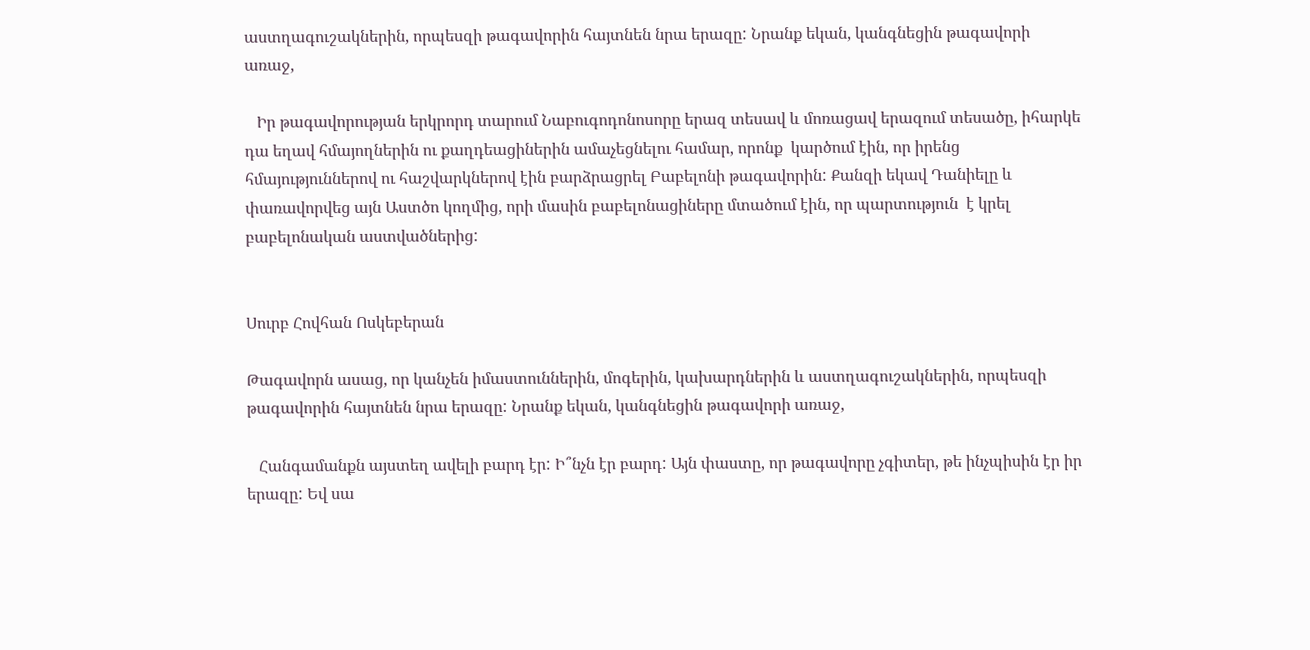աստղագուշակներին, որպեսզի թագավորին հայտնեն նրա երազը: Նրանք եկան, կանգնեցին թագավորի առաջ,

   Իր թագավորության երկրորդ տարում Նաբուգոդոնոսորը երազ տեսավ և մոռացավ երազում տեսածը, իհարկե դա եղավ հմայողներին ու քաղդեացիներին ամաչեցնելու համար, որոնք  կարծում էին, որ իրենց հմայություններով ու հաշվարկներով էին բարձրացրել Բաբելոնի թագավորին: Քանզի եկավ Դանիելը և փառավորվեց այն Աստծո կողմից, որի մասին բաբելոնացիները մտածում էին, որ պարտություն  է կրել բաբելոնական աստվածներից:


Սուրբ Հովհան Ոսկեբերան

Թագավորն ասաց, որ կանչեն իմաստուններին, մոգերին, կախարդներին և աստղագուշակներին, որպեսզի թագավորին հայտնեն նրա երազը: Նրանք եկան, կանգնեցին թագավորի առաջ,

   Հանգամանքն այստեղ ավելի բարդ էր: Ի՞նչն էր բարդ: Այն փաստը, որ թագավորը չգիտեր, թե ինչպիսին էր իր երազը: Եվ սա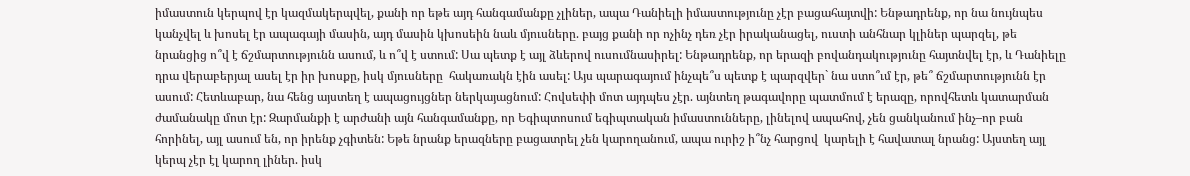իմաստուն կերպով էր կազմակերպվել, քանի որ եթե այդ հանգամանքը չլիներ, ապա Դանիելի իմաստությունը չէր բացահայտվի: Ենթադրենք, որ նա նույնպես կանչվել և խոսել էր ապագայի մասին, այդ մասին կխոսեին նաև մյուսները. բայց քանի որ ոչինչ դեռ չէր իրականացել, ուստի անհնար կլիներ պարզել, թե նրանցից ո՞վ է ճշմարտությունն ասում, և ո՞վ է ստում: Սա պետք է այլ ձևերով ուսումնասիրել: Ենթադրենք, որ երազի բովանդակությունը հայտնվել էր, և Դանիելը դրա վերաբերյալ ասել էր իր խոսքը, իսկ մյուսները  հակառակն էին ասել: Այս պարագայում ինչպե՞ս պետք է պարզվեր` նա ստո՞ւմ էր, թե՞ ճշմարտությունն էր ասում: Հետևաբար, նա հենց այստեղ է ապացույցներ ներկայացնում: Հովսեփի մոտ այդպես չէր. այնտեղ թագավորը պատմում է երազը, որովհետև կատարման ժամանակը մոտ էր: Զարմանքի է արժանի այն հանգամանքը, որ Եգիպտոսում եգիպտական իմաստունները, լինելով ապահով, չեն ցանկանում ինչ–որ բան հորինել, այլ ասում են, որ իրենք չգիտեն: Եթե նրանք երազները բացատրել չեն կարողանում, ապա ուրիշ ի՞նչ հարցով  կարելի է հավատալ նրանց: Այստեղ այլ կերպ չէր էլ կարող լիներ. իսկ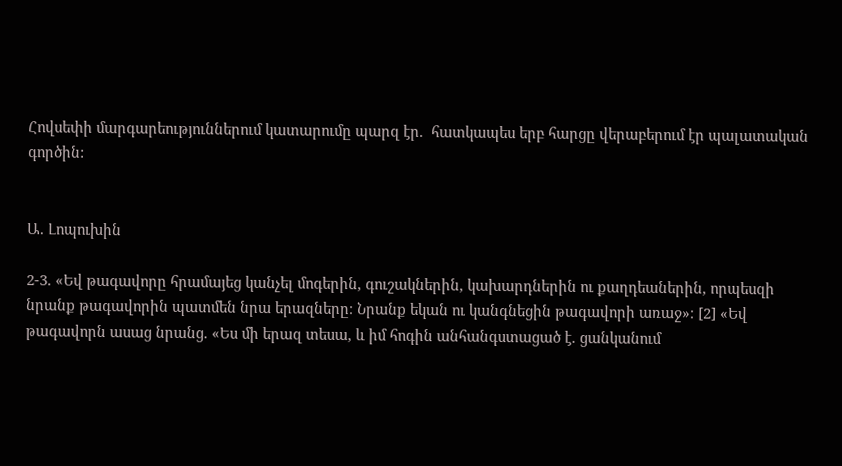Հովսեփի մարգարեություններում կատարումը պարզ էր.  հատկապես երբ հարցը վերաբերում էր պալատական գործին:


Ա. Լոպուխին

2-3. «Եվ թագավորը հրամայեց կանչել մոգերին, գուշակներին, կախարդներին ու քաղդեաներին, որպեսզի նրանք թագավորին պատմեն նրա երազները։ Նրանք եկան ու կանգնեցին թագավորի առաջ»։ [2] «Եվ թագավորն ասաց նրանց. «Ես մի երազ տեսա, և իմ հոգին անհանգստացած է. ցանկանում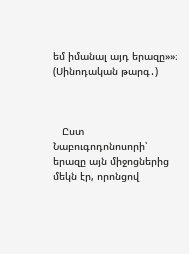եմ իմանալ այդ երազը»»։ (Սինոդական թարգ․)



   Ըստ Նաբուգոդոնոսորի՝ երազը այն միջոցներից մեկն էր, որոնցով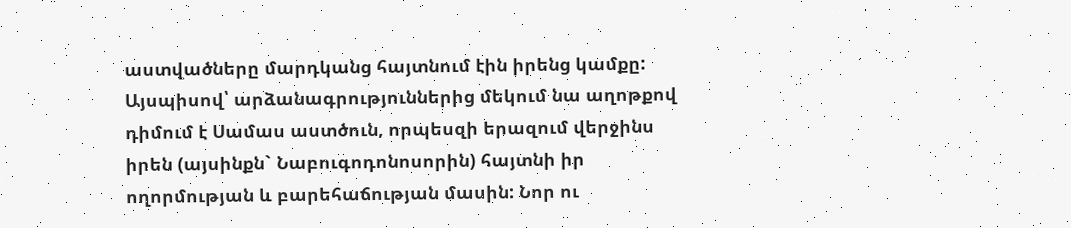աստվածները մարդկանց հայտնում էին իրենց կամքը: Այսպիսով՝ արձանագրություններից մեկում նա աղոթքով դիմում է Սամաս աստծուն, որպեսզի երազում վերջինս իրեն (այսինքն` Նաբուգոդոնոսորին) հայտնի իր ողորմության և բարեհաճության մասին: Նոր ու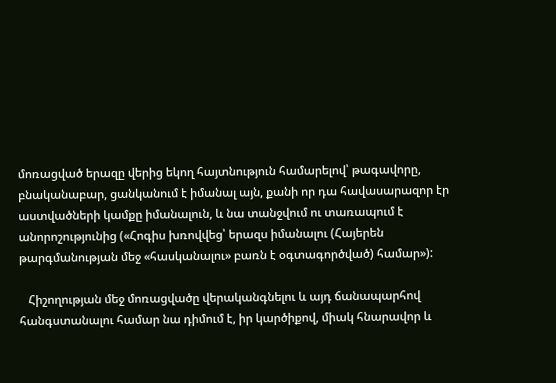մոռացված երազը վերից եկող հայտնություն համարելով՝ թագավորը, բնականաբար, ցանկանում է իմանալ այն, քանի որ դա հավասարազոր էր աստվածների կամքը իմանալուն, և նա տանջվում ու տառապում է անորոշությունից («Հոգիս խռովվեց՝ երազս իմանալու (Հայերեն թարգմանության մեջ «հասկանալու» բառն է օգտագործված) համար»):

   Հիշողության մեջ մոռացվածը վերականգնելու և այդ ճանապարհով հանգստանալու համար նա դիմում է, իր կարծիքով, միակ հնարավոր և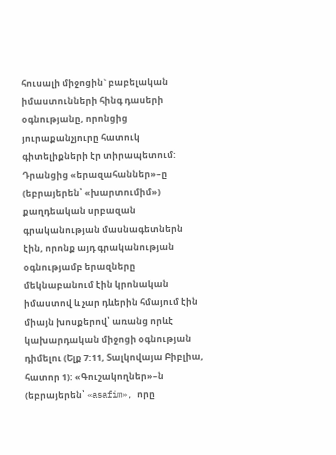հուսալի միջոցին` բաբելական իմաստունների հինգ դասերի օգնությանը, որոնցից յուրաքանչյուրը հատուկ գիտելիքների էր տիրապետում: Դրանցից «երազահաններ»–ը (եբրայերեն՝ «խարտումիմ») քաղդեական սրբազան գրականության մասնագետներն էին, որոնք այդ գրականության օգնությամբ երազները մեկնաբանում էին կրոնական իմաստով և չար դևերին հմայում էին միայն խոսքերով՝ առանց որևէ կախարդական միջոցի օգնության դիմելու (Ելք 7:11, Տալկովայա Բիբլիա, հատոր 1): «Գուշակողներ»–ն (եբրայերեն՝ «asafim», որը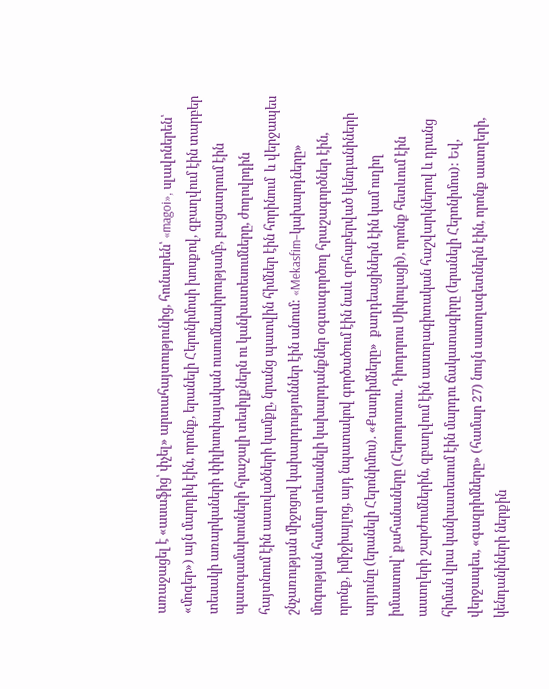առաջացել է «ասաֆից՝ փչել» արտահայտությունից, հունարեն՝ «magoi», սլավոներեն՝ «մոգեր») այն մարդիկ էին, որոնք, երանելի Հերոնիմոսի խոսքով, զբաղվում էին տարբեր տեսակի առարկաների փիլիսոփայական ուսումնասիրությամբ, բացատրում էին պատգամախոսների հրաշալի տեսիլքներն ու կանխատեսումները, ժողովրդին հայտնում էին աստվածների կամքը, նրանց պատվին հիմներ էին հորինում  և վերջապես շնչառության միջոցով կախարդություններ էին անում: «Mekasfim–կախարդները» մոգության համար տեսանելի կախարդանքներ օգտագործող հրաշագործներ էին, որոնք, իմիջիայլոց, այդ նպատակով գործածում էին նաև զոհաբերված կենդանիների արյունը (երանելի Հերոնիմոս). «Քասդիմները»  քաղդեացիներն էին կամ ուղիղ իմաստով՝ քահանաները (Հերոդոտոս. Դիոդորոս Սիկուլացի), որոնք հետևում էին աստղերի շարժումներին, զբաղվում էին աստղագիտական հաշվարկներով և դրանց հիման վրա կանխատեսում էին մարդու ճակատագիրը (երանելի Հերոնիմոս): Եվ, վերջապես, «գազրիմները» (համար 27) նույն աստղագետներն էին, որոնք աստղերի, կենդանիների ներքին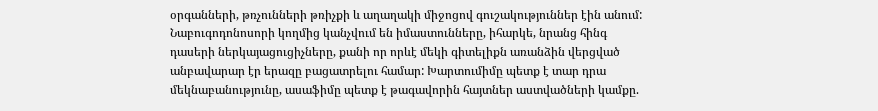օրգանների, թռչունների թռիչքի և աղաղակի միջոցով գուշակություններ էին անում: Նաբուգոդոնոսորի կողմից կանչվում են իմաստունները, իհարկե, նրանց հինգ դասերի ներկայացուցիչները, քանի որ որևէ մեկի գիտելիքն առանձին վերցված անբավարար էր երազը բացատրելու համար: Խարտումիմը պետք է տար դրա մեկնաբանությունը, ասաֆիմը պետք է թագավորին հայտներ աստվածների կամքը.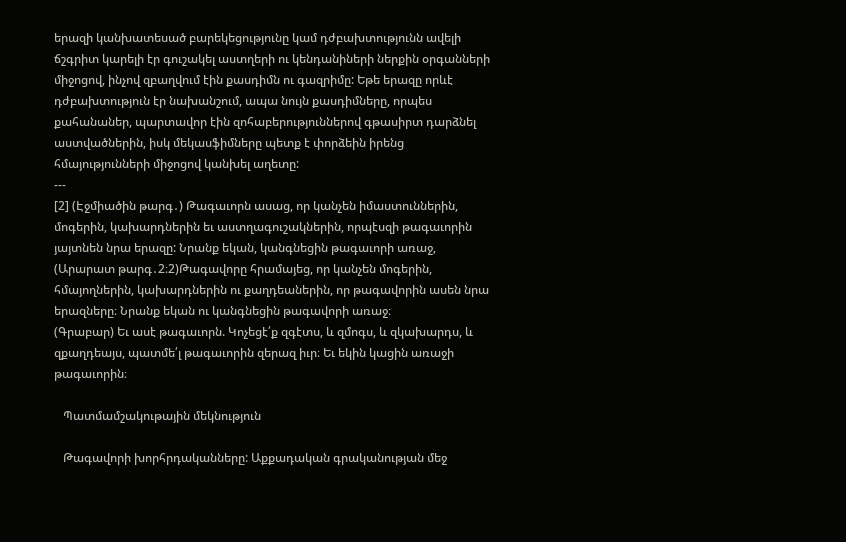երազի կանխատեսած բարեկեցությունը կամ դժբախտությունն ավելի ճշգրիտ կարելի էր գուշակել աստղերի ու կենդանիների ներքին օրգանների միջոցով, ինչով զբաղվում էին քասդիմն ու գազրիմը: Եթե երազը որևէ դժբախտություն էր նախանշում, ապա նույն քասդիմները, որպես քահանաներ, պարտավոր էին զոհաբերություններով գթասիրտ դարձնել աստվածներին, իսկ մեկասֆիմները պետք է փորձեին իրենց հմայությունների միջոցով կանխել աղետը:
---
[2] (Էջմիածին թարգ․) Թագաւորն ասաց, որ կանչեն իմաստուններին, մոգերին, կախարդներին եւ աստղագուշակներին, որպէսզի թագաւորին յայտնեն նրա երազը: Նրանք եկան, կանգնեցին թագաւորի առաջ,
(Արարատ թարգ․2։2)Թագավորը հրամայեց, որ կանչեն մոգերին, հմայողներին, կախարդներին ու քաղդեաներին, որ թագավորին ասեն նրա երազները։ Նրանք եկան ու կանգնեցին թագավորի առաջ։
(Գրաբար) Եւ ասէ թագաւորն. Կոչեցէ՛ք զգէտս, և զմոգս, և զկախարդս, և զքաղդեայս, պատմե՛լ թագաւորին զերազ իւր։ Եւ եկին կացին առաջի թագաւորին։

   Պատմամշակութային մեկնություն

   Թագավորի խորհրդականները: Աքքադական գրականության մեջ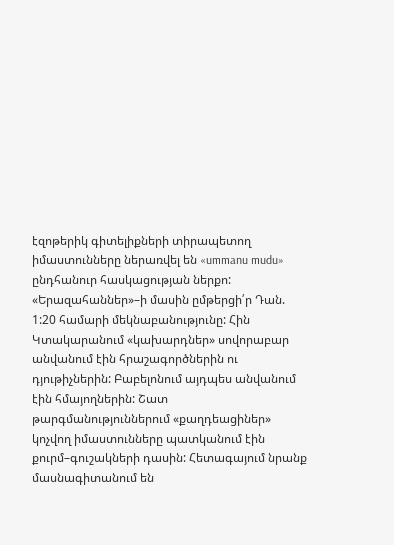էզոթերիկ գիտելիքների տիրապետող իմաստունները ներառվել են «ummanu mudu»  ընդհանուր հասկացության ներքո: «Երազահաններ»–ի մասին ըմթերցի՛ր Դան. 1:20 համարի մեկնաբանությունը: Հին Կտակարանում «կախարդներ» սովորաբար անվանում էին հրաշագործներին ու դյութիչներին: Բաբելոնում այդպես անվանում էին հմայողներին: Շատ թարգմանություններում «քաղդեացիներ» կոչվող իմաստունները պատկանում էին քուրմ–գուշակների դասին: Հետագայում նրանք մասնագիտանում են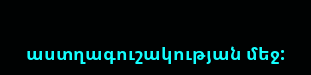աստղագուշակության մեջ: